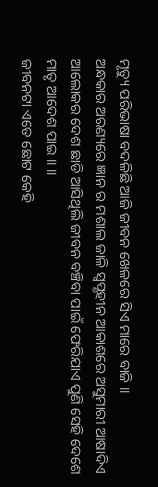ମୃତ୍ୟୁ ପରିଭାଷା ବଦଳିଛି ଆଜି ଜୀବନ ଖେଳରେ ସିଏ ମାରେ ବାଜି ।।
ଅନ୍ଧକାର ଅରଣ୍ୟରେ ଜ୍ଞାନ ର ମଶାଲ ଜାଳି ସ୍ଵପ୍ଣହୀନ ଆକାଶରେ ଅସୁମାରୀ ଆଷାଦିଏ
ଆଲୋକର ଦେଶ ଛାଡି ଆସିଥିଲି ଜୀବନ ବଞ୍ଚିବା ପାଇଁ ଫେରିଯାଏ ପୁଣି ସେହି ଦେଶେ ମାତୃ ଆଦେଶ ପାଇ ।। ।।
ଜୀବନଟା ଏତେ ଛୋଟ କେହି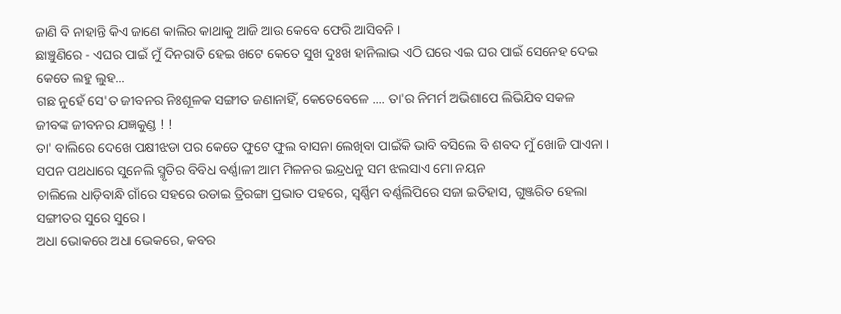ଜାଣି ବି ନାହାନ୍ତି କିଏ ଜାଣେ କାଲିର କାଥାକୁ ଆଜି ଆଉ କେବେ ଫେରି ଆସିବନି ।
ଛାଞ୍ଚୁଣିରେ - ଏଘର ପାଇଁ ମୁଁ ଦିନରାତି ହେଇ ଖଟେ କେତେ ସୁଖ ଦୁଃଖ ହାନିଲାଭ ଏଠି ଘରେ ଏଇ ଘର ପାଇଁ ସେନେହ ଦେଇ କେତେ ଲହୁ ଲୁହ...
ଗଛ ନୁହେଁ ସେ'ତ ଜୀବନର ନିଃଶୂଳକ ସଙ୍ଗୀତ ଜଣାନାହିଁ, କେତେବେଳେ .... ତା'ର ନିମର୍ମ ଅଭିଶାପେ ଲିଭିଯିବ ସକଳ ଜୀବଙ୍କ ଜୀବନର ଯଜ୍ଞକୁଣ୍ଡ ! !
ତା' ବାଲିରେ ଦେଖେ ପକ୍ଷୀଝଡା ପର କେତେ ଫୁଟେ ଫୁଲ ବାସନା ଲେଖିବା ପାଇଁକି ଭାବି ବସିଲେ ବି ଶବଦ ମୁଁ ଖୋଜି ପାଏନା ।
ସପନ ପଥଧାରେ ସୁନେଲି ସ୍ମୃତିର ବିବିଧ ବର୍ଣ୍ଣାଳୀ ଆମ ମିଳନର ଇନ୍ଦ୍ରଧନୁ ସମ ଝଲସାଏ ମୋ ନୟନ
ଚାଲିଲେ ଧାଡ଼ିବାନ୍ଧି ଗାଁରେ ସହରେ ଉଡାଇ ତ୍ରିରଙ୍ଗା ପ୍ରଭାତ ପହରେ, ସ୍ୱର୍ଣ୍ଣିମ ବର୍ଣ୍ଣଲିପିରେ ସଜା ଇତିହାସ, ଗୁଞ୍ଜରିତ ହେଲା ସଙ୍ଗୀତର ସୁରେ ସୁରେ ।
ଅଧା ଭୋକରେ ଅଧା ଭେକରେ, କବର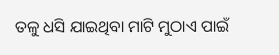ତଳୁ ଧସି ଯାଇଥିବା ମାଟି ମୁଠାଏ ପାଇଁ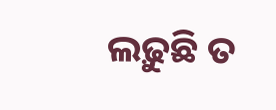ଲଢ଼ୁଛି ତ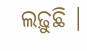ଲଢ଼ୁଛି ।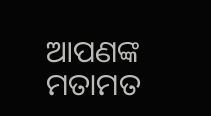ଆପଣଙ୍କ ମତାମତ